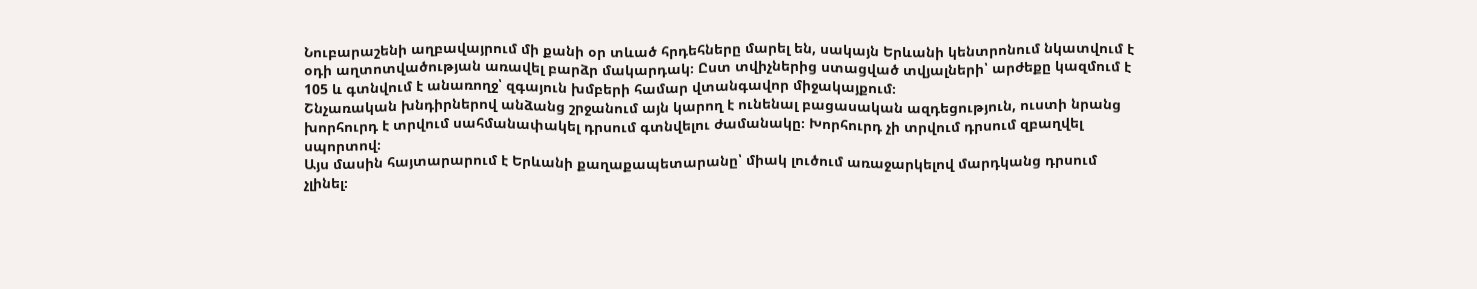Նուբարաշենի աղբավայրում մի քանի օր տևած հրդեհները մարել են, սակայն Երևանի կենտրոնում նկատվում է օդի աղտոտվածության առավել բարձր մակարդակ։ Ըստ տվիչներից ստացված տվյալների՝ արժեքը կազմում է 105 և գտնվում է անառողջ՝ զգայուն խմբերի համար վտանգավոր միջակայքում։
Շնչառական խնդիրներով անձանց շրջանում այն կարող է ունենալ բացասական ազդեցություն, ուստի նրանց խորհուրդ է տրվում սահմանափակել դրսում գտնվելու ժամանակը։ Խորհուրդ չի տրվում դրսում զբաղվել սպորտով։
Այս մասին հայտարարում է Երևանի քաղաքապետարանը՝ միակ լուծում առաջարկելով մարդկանց դրսում չլինել։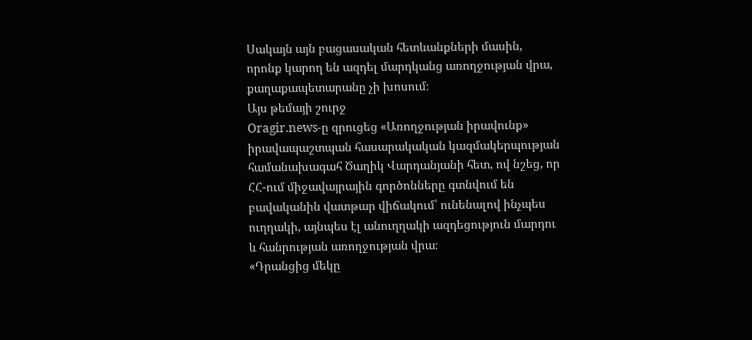Սակայն այն բացասական հետևանքների մասին, որոնք կարող են ազդել մարդկանց առողջության վրա, քաղաքապետարանը չի խոսում։
Այս թեմայի շուրջ
Oragir.news-ը զրուցեց «Առողջության իրավունք» իրավապաշտպան հասարակական կազմակերպության համանախագահ Ծաղիկ Վարդանյանի հետ, ով նշեց, որ ՀՀ-ում միջավայրային գործոնները գտնվում են բավականին վատթար վիճակում՝ ունենալով ինչպես ուղղակի, այնպես էլ անուղղակի ազդեցություն մարդու և հանրության առողջության վրա։
«Դրանցից մեկը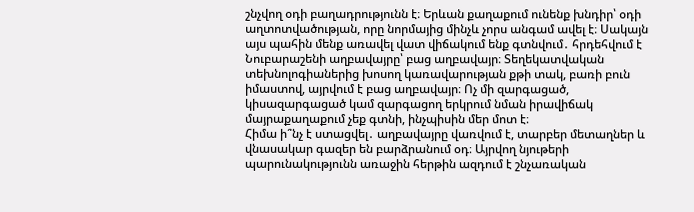շնչվող օդի բաղադրությունն է։ Երևան քաղաքում ունենք խնդիր՝ օդի աղտոտվածության, որը նորմայից մինչև չորս անգամ ավել է։ Սակայն այս պահին մենք առավել վատ վիճակում ենք գտնվում․ հրդեհվում է Նուբարաշենի աղբավայրը՝ բաց աղբավայր։ Տեղեկատվական տեխնոլոգիաներից խոսող կառավարության քթի տակ, բառի բուն իմաստով, այրվում է բաց աղբավայր։ Ոչ մի զարգացած, կիսազարգացած կամ զարգացող երկրում նման իրավիճակ մայրաքաղաքում չեք գտնի, ինչպիսին մեր մոտ է։
Հիմա ի՞նչ է ստացվել․ աղբավայրը վառվում է, տարբեր մետաղներ և վնասակար գազեր են բարձրանում օդ։ Այրվող նյութերի պարունակությունն առաջին հերթին ազդում է շնչառական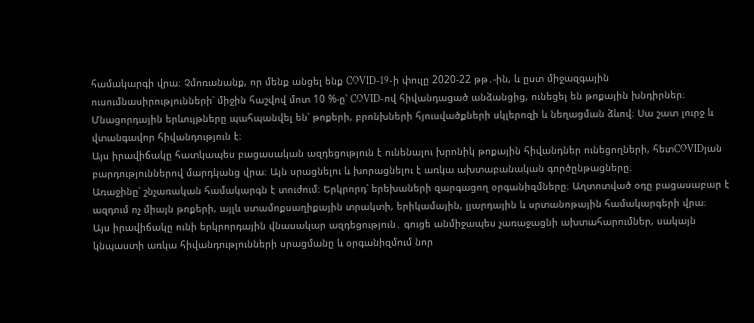համակարգի վրա։ Չմոռանանք, որ մենք անցել ենք COVID-19-ի փուլը 2020-22 թթ․-ին, և ըստ միջազգային ուսումնասիրությունների՝ միջին հաշվով մոտ 10 %-ը՝ COVID-ով հիվանդացած անձանցից, ունեցել են թոքային խնդիրներ։ Մնացորդային երևույթները պահպանվել են՝ թոքերի, բրոնխների հյուսվածքների սկլերոզի և նեղացման ձևով։ Սա շատ լուրջ և վտանգավոր հիվանդություն է։
Այս իրավիճակը հատկապես բացասական ազդեցություն է ունենալու խրոնիկ թոքային հիվանդներ ունեցողների, հետCOVIDյան բարդություններով մարդկանց վրա։ Այն սրացնելու և խորացնելու է առկա ախտաբանական գործընթացները։
Առաջինը՝ շնչառական համակարգն է տուժում։ Երկրորդ՝ երեխաների զարգացող օրգանիզմները։ Աղտոտված օդը բացասաբար է ազդում ոչ միայն թոքերի, այլև ստամոքսաղիքային տրակտի, երիկամային, լյարդային և սրտանոթային համակարգերի վրա։
Այս իրավիճակը ունի երկրորդային վնասակար ազդեցություն․ գուցե անմիջապես չառաջացնի ախտահարումներ, սակայն կնպաստի առկա հիվանդությունների սրացմանը և օրգանիզմում նոր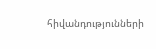հիվանդությունների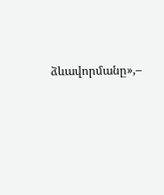ձևավորմանը»,–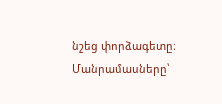նշեց փորձագետը։
Մանրամասները՝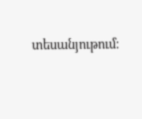տեսանյութում։